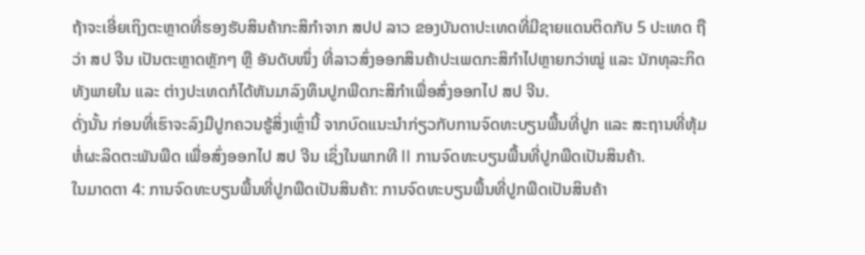ຖ້າຈະເອີ່ຍເຖິງຕະຫຼາດທີ່ຮອງຮັບສິນຄ້າກະສິກຳຈາກ ສປປ ລາວ ຂອງບັນດາປະເທດທີ່ມີຊາຍແດນຕິດກັບ 5 ປະເທດ ຖືວ່າ ສປ ຈີນ ເປັນຕະຫຼາດຫຼັກໆ ຫຼື ອັນດັບໜຶ່ງ ທີ່ລາວສົ່ງອອກສິນຄ້າປະເພດກະສິກຳໄປຫຼາຍກວ່າໝູ່ ແລະ ນັກທຸລະກິດທັງພາຍໃນ ແລະ ຕ່າງປະເທດກໍໄດ້ຫັນມາລົງທຶນປູກພືດກະສິກຳເພື່ອສົ່ງອອກໄປ ສປ ຈີນ.
ດັ່ງນັ້ນ ກ່ອນທີ່ເຮົາຈະລົງມືປູກຄວນຮູ້ສິ່ງເຫຼົ່ານີ້ ຈາກບົດແນະນຳກ່ຽວກັບການຈົດທະບຽນພື້ນທີ່ປູກ ແລະ ສະຖານທີ່ຫຸ້ມຫໍ່ຜະລິດຕະພັນພືດ ເພື່ອສົ່ງອອກໄປ ສປ ຈີນ ເຊິ່ງໃນພາກທີ II ການຈົດທະບຽນພື້ນທີ່ປູກພືດເປັນສິນຄ້າ.
ໃນມາດຕາ 4: ການຈົດທະບຽນພື້ນທີ່ປູກພືດເປັນສິນຄ້າ: ການຈົດທະບຽນພື້ນທີ່ປູກພືດເປັນສິນຄ້າ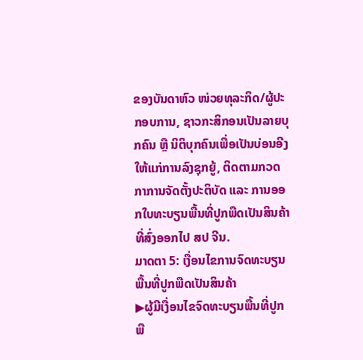ຂອງບັນດາຫົວ ໜ່ວຍທຸລະກິດ/ຜູ້ປະກອບການ, ຊາວກະສິກອນເປັນລາຍບຸກຄົນ ຫຼື ນິຕິບຸກຄົນເພື່ອເປັນບ່ອນອີງໃຫ້ແກ່ການລົງຊຸກຍູ້, ຕິດຕາມກວດກາການຈັດຕັ້ງປະຕິບັດ ແລະ ການອອກໃບທະບຽນພື້ນທີ່ປູກພືດເປັນສິນຄ້າທີ່ສົ່ງອອກໄປ ສປ ຈີນ.
ມາດຕາ 5: ເງື່ອນໄຂການຈົດທະບຽນພື້ນທີ່ປູກພືດເປັນສິນຄ້າ
▶ຜູ້ມີເງື່ອນໄຂຈົດທະບຽນພື້ນທີ່ປູກພື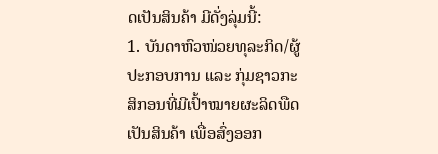ດເປັນສິນຄ້າ ມີດັ່ງລຸ່ມນີ້:
1. ບັນດາຫົວໜ່ວຍທຸລະກິດ/ຜູ້ປະກອບການ ແລະ ກຸ່ມຊາວກະສິກອນທີ່ມີເປົ້າໝາຍຜະລິດພືດເປັນສິນຄ້າ ເພື່ອສົ່ງອອກ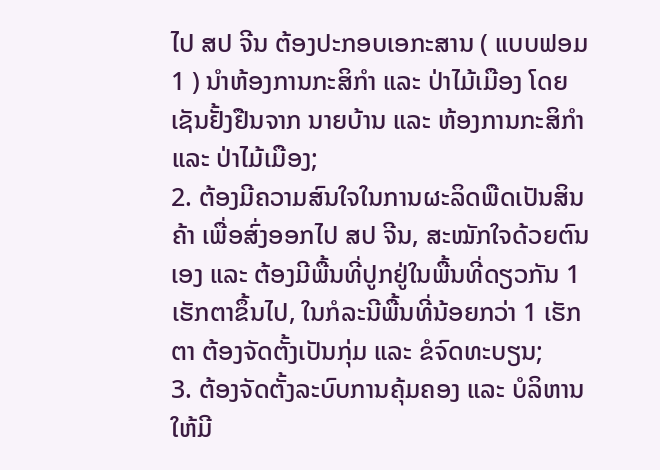ໄປ ສປ ຈີນ ຕ້ອງປະກອບເອກະສານ ( ແບບຟອມ 1 ) ນຳຫ້ອງການກະສິກຳ ແລະ ປ່າໄມ້ເມືອງ ໂດຍເຊັນຢັ້ງຢືນຈາກ ນາຍບ້ານ ແລະ ຫ້ອງການກະສິກຳ ແລະ ປ່າໄມ້ເມືອງ;
2. ຕ້ອງມີຄວາມສົນໃຈໃນການຜະລິດພືດເປັນສິນຄ້າ ເພື່ອສົ່ງອອກໄປ ສປ ຈີນ, ສະໝັກໃຈດ້ວຍຕົນເອງ ແລະ ຕ້ອງມີພື້ນທີ່ປູກຢູ່ໃນພື້ນທີ່ດຽວກັນ 1 ເຮັກຕາຂຶ້ນໄປ, ໃນກໍລະນີພື້ນທີ່ນ້ອຍກວ່າ 1 ເຮັກຕາ ຕ້ອງຈັດຕັ້ງເປັນກຸ່ມ ແລະ ຂໍຈົດທະບຽນ;
3. ຕ້ອງຈັດຕັ້ງລະບົບການຄຸ້ມຄອງ ແລະ ບໍລິຫານໃຫ້ມີ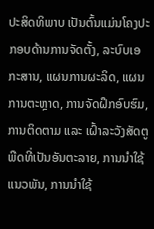ປະສິດທິພາບ ເປັນຕົ້ນແມ່ນໂຄງປະກອບດ້ານການຈັດຕັ້ງ, ລະບົບເອກະສານ, ແຜນການຜະລິດ, ແຜນການຕະຫຼາດ, ການຈັດຝຶກອົບຮົມ, ການຕິດຕາມ ແລະ ເຝົ້າລະວັງສັດຕູພືດທີ່ເປັນອັນຕະລາຍ, ການນຳໃຊ້ແນວພັນ, ການນຳໃຊ້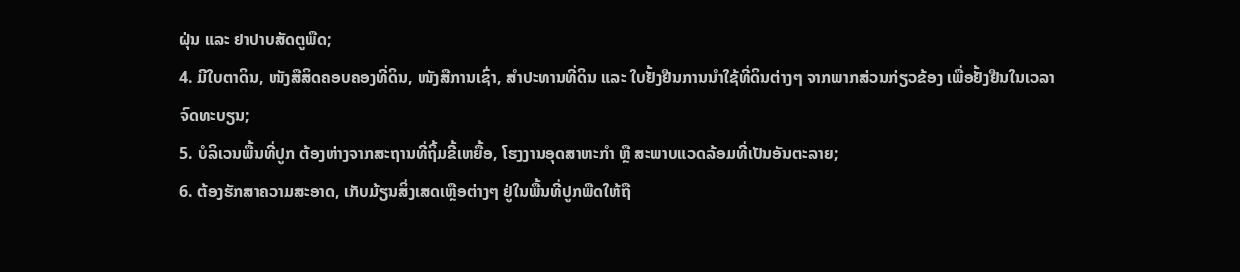ຝຸ່ນ ແລະ ຢາປາບສັດຕູພືດ;
4. ມີໃບຕາດິນ, ໜັງສືສິດຄອບຄອງທີ່ດິນ, ໜັງສືການເຊົ່າ, ສໍາປະທານທີ່ດິນ ແລະ ໃບຢັ້ງຢືນການນຳໃຊ້ທີ່ດິນຕ່າງໆ ຈາກພາກສ່ວນກ່ຽວຂ້ອງ ເພື່ອຢັ້ງຢືນໃນເວລາຈົດທະບຽນ;
5. ບໍລິເວນພື້ນທີ່ປູກ ຕ້ອງຫ່າງຈາກສະຖານທີ່ຖິ້ມຂີ້ເຫຍື້ອ, ໂຮງງານອຸດສາຫະກໍາ ຫຼື ສະພາບແວດລ້ອມທີ່ເປັນອັນຕະລາຍ;
6. ຕ້ອງຮັກສາຄວາມສະອາດ, ເກັບມ້ຽນສິ່ງເສດເຫຼືອຕ່າງໆ ຢູ່ໃນພື້ນທີ່ປູກພືດໃຫ້ຖື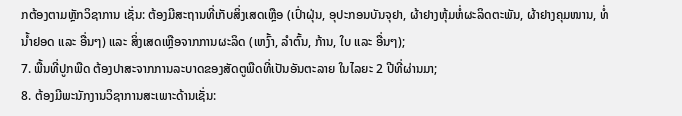ກຕ້ອງຕາມຫຼັກວິຊາການ ເຊັ່ນ: ຕ້ອງມີສະຖານທີ່ເກັບສິ່ງເສດເຫຼືອ (ເປົ່າຝຸ່ນ, ອຸປະກອນບັນຈຸຢາ, ຜ້າຢາງຫຸ້ມຫໍ່ຜະລິດຕະພັນ, ຜ້າຢາງຄຸມໜານ, ທໍ່ນ້ຳຢອດ ແລະ ອື່ນໆ) ແລະ ສິ່ງເສດເຫຼືອຈາກການຜະລິດ (ເຫງົ້າ, ລຳຕົ້ນ, ກ້ານ, ໃບ ແລະ ອື່ນໆ);
7. ພື້ນທີ່ປູກພືດ ຕ້ອງປາສະຈາກການລະບາດຂອງສັດຕູພືດທີ່ເປັນອັນຕະລາຍ ໃນໄລຍະ 2 ປີທີ່ຜ່ານມາ;
8. ຕ້ອງມີພະນັກງານວິຊາການສະເພາະດ້ານເຊັ່ນ: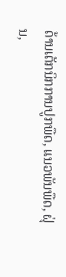ດ້ານເຕັກນິກການປູກພືດ, ແນວພັນພືດ, ຝຸ່ນ,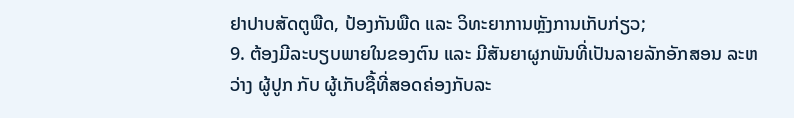ຢາປາບສັດຕູພືດ, ປ້ອງກັນພືດ ແລະ ວິທະຍາການຫຼັງການເກັບກ່ຽວ;
9. ຕ້ອງມີລະບຽບພາຍໃນຂອງຕົນ ແລະ ມີສັນຍາຜູກພັນທີ່ເປັນລາຍລັກອັກສອນ ລະຫວ່າງ ຜູ້ປູກ ກັບ ຜູ້ເກັບຊື້ທີ່ສອດຄ່ອງກັບລະ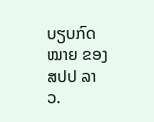ບຽບກົດໝາຍ ຂອງ ສປປ ລາວ.